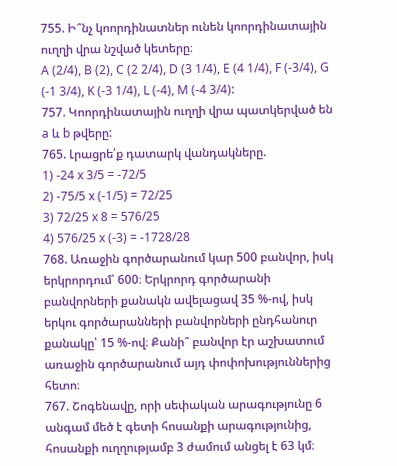755. Ի՞նչ կոորդինատներ ունեն կոորդինատային ուղղի վրա նշված կետերը։
A (2/4), B (2), C (2 2/4), D (3 1/4), E (4 1/4), F (-3/4), G (-1 3/4), K (-3 1/4), L (-4), M (-4 3/4):
757. Կոորդինատային ուղղի վրա պատկերված են a և b թվերը:
765. Լրացրե՛ք դատարկ վանդակները.
1) -24 x 3/5 = -72/5
2) -75/5 x (-1/5) = 72/25
3) 72/25 x 8 = 576/25
4) 576/25 x (-3) = -1728/28
768. Առաջին գործարանում կար 500 բանվոր, իսկ երկրորդում՝ 600։ Երկրորդ գործարանի բանվորների քանակն ավելացավ 35 %-ով, իսկ երկու գործարանների բանվորների ընդհանուր քանակը՝ 15 %-ով։ Քանի՞ բանվոր էր աշխատում առաջին գործարանում այդ փոփոխություններից հետո։
767. Շոգենավը, որի սեփական արագությունը 6 անգամ մեծ է գետի հոսանքի արագությունից, հոսանքի ուղղությամբ 3 ժամում անցել է 63 կմ։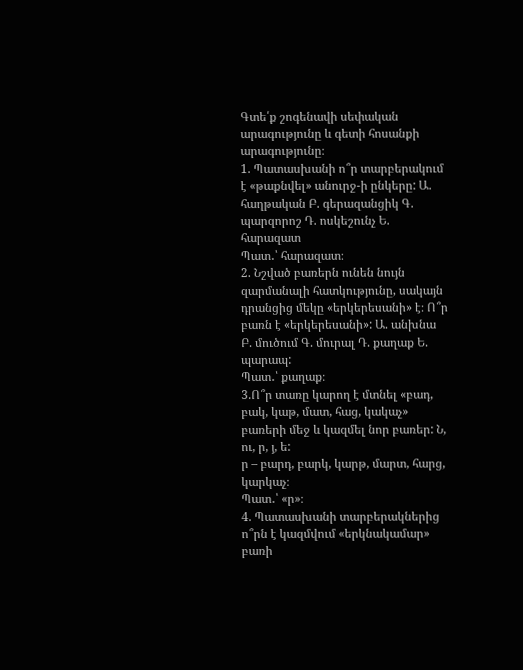Գտե՛ք շոգենավի սեփական արագությունը և գետի հոսանքի արագությունը։
1. Պատասխանի ո՞ր տարբերակում է «թաքնվել» անուրջ-ի ընկերը: Ա. հաղթական Բ. գերազանցիկ Գ. պարզորոշ Դ. ոսկեշունչ Ե. հարազատ
Պատ․՝ հարազատ։
2. Նշված բառերն ունեն նույն զարմանալի հատկությունը, սակայն դրանցից մեկը «երկերեսանի» է։ Ո՞ր բառն է «երկերեսանի»: Ա. անխնա Բ. մուծում Գ. մուրալ Դ. քաղաք Ե. պարապ:
Պատ․՝ քաղաք։
3.Ո՞ր տառը կարող է մտնել «բադ, բակ, կաթ, մատ, հաց, կակաչ» բառերի մեջ և կազմել նոր բառեր: Ն, ու, ր, յ, ե:
ր – բարդ, բարկ, կարթ, մարտ, հարց, կարկաչ։
Պատ․՝ «ր»։
4. Պատասխանի տարբերակներից ո՞րն է կազմվում «երկնակամար» բառի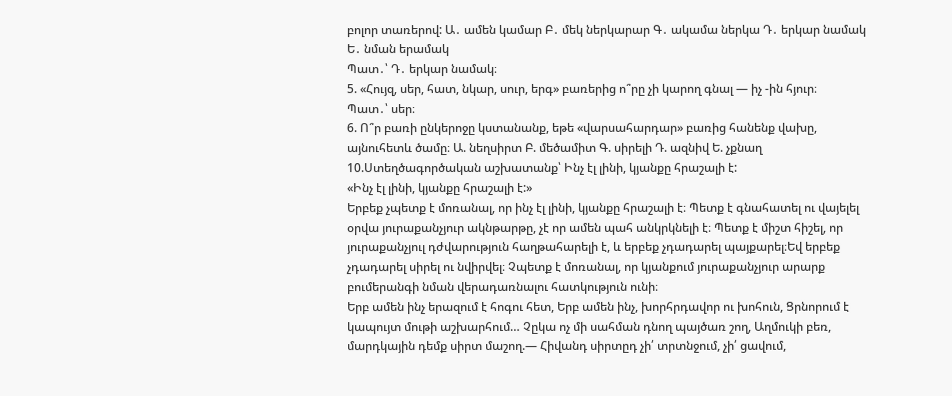բոլոր տառերով: Ա․ ամեն կամար Բ․ մեկ ներկարար Գ․ ակամա ներկա Դ․ երկար նամակ Ե․ նման երամակ
Պատ․՝ Դ․ երկար նամակ։
5. «Հույզ, սեր, հատ, նկար, սուր, երգ» բառերից ո՞րը չի կարող գնալ — իչ -ին հյուր։
Պատ․՝ սեր։
6. Ո՞ր բառի ընկերոջը կստանանք, եթե «վարսահարդար» բառից հանենք վախը, այնուհետև ծամը։ Ա. նեղսիրտ Բ. մեծամիտ Գ. սիրելի Դ. ազնիվ Ե. չքնաղ
10.Ստեղծագործական աշխատանք՝ Ինչ էլ լինի, կյանքը հրաշալի է:
«Ինչ էլ լինի, կյանքը հրաշալի է:»
Երբեք չպետք է մոռանալ, որ ինչ էլ լինի, կյանքը հրաշալի է։ Պետք է գնահատել ու վայելել օրվա յուրաքանչյուր ակնթարթը, չէ որ ամեն պահ անկրկնելի է։ Պետք է միշտ հիշել, որ յուրաքանչյուլ դժվարություն հաղթահարելի է, և երբեք չդադարել պայքարել։Եվ երբեք չդադարել սիրել ու նվիրվել։ Չպետք է մոռանալ, որ կյանքում յուրաքանչյուր արարք բումերանգի նման վերադառնալու հատկություն ունի։
Երբ ամեն ինչ երազում է հոգու հետ, Երբ ամեն ինչ, խորհրդավոր ու խոհուն, Ցրնորում է կապույտ մութի աշխարհում… Չըկա ոչ մի սահման դնող պայծառ շող, Աղմուկի բեռ, մարդկային դեմք սիրտ մաշող.— Հիվանդ սիրտըդ չի՛ տրտնջում, չի՛ ցավում,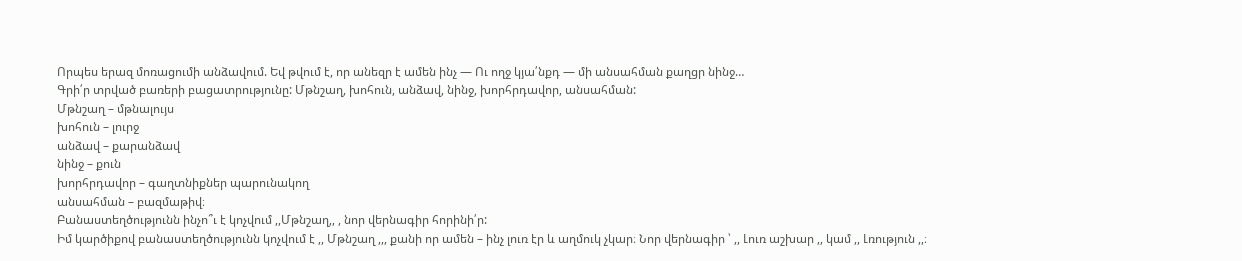Որպես երազ մոռացումի անձավում. Եվ թվում է, որ անեզր է ամեն ինչ — Ու ողջ կյա՛նքդ — մի անսահման քաղցր նինջ…
Գրի՛ր տրված բառերի բացատրությունը: Մթնշաղ, խոհուն, անձավ, նինջ, խորհրդավոր, անսահման:
Մթնշաղ – մթնալույս
խոհուն – լուրջ
անձավ – քարանձավ
նինջ – քուն
խորհրդավոր – գաղտնիքներ պարունակող
անսահման – բազմաթիվ։
Բանաստեղծությունն ինչո՞ւ է կոչվում ,,Մթնշաղ,, , նոր վերնագիր հորինի՛ր:
Իմ կարծիքով բանաստեղծությունն կոչվում է ,, Մթնշաղ ,,, քանի որ ամեն – ինչ լուռ էր և աղմուկ չկար։ Նոր վերնագիր ՝ ,, Լուռ աշխար ,, կամ ,, Լռություն ,,։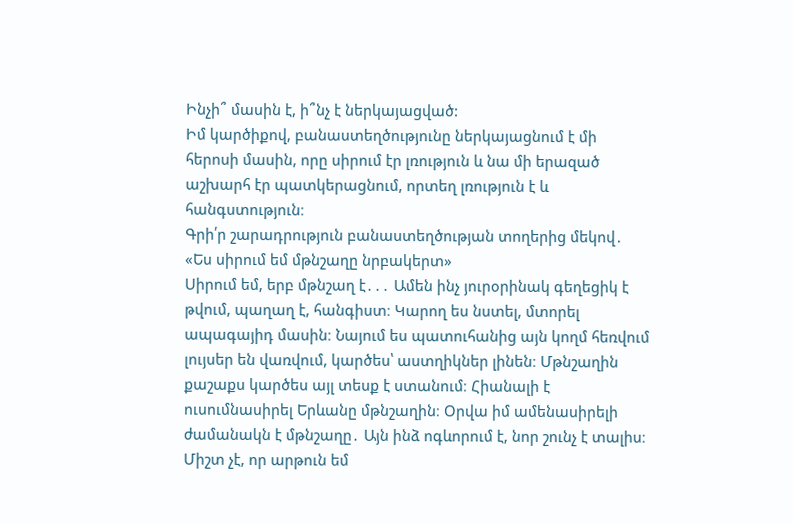Ինչի՞ մասին է, ի՞նչ է ներկայացված:
Իմ կարծիքով, բանաստեղծությունը ներկայացնում է մի հերոսի մասին, որը սիրում էր լռություն և նա մի երազած աշխարհ էր պատկերացնում, որտեղ լռություն է և հանգստություն։
Գրի՛ր շարադրություն բանաստեղծության տողերից մեկով․
«Ես սիրում եմ մթնշաղը նրբակերտ»
Սիրում եմ, երբ մթնշաղ է․․․ Ամեն ինչ յուրօրինակ գեղեցիկ է թվում, պաղաղ է, հանգիստ։ Կարող ես նստել, մտորել ապագայիդ մասին։ Նայում ես պատուհանից այն կողմ հեռվում լույսեր են վառվում, կարծես՝ աստղիկներ լինեն։ Մթնշաղին քաշաքս կարծես այլ տեսք է ստանում։ Հիանալի է ուսումնասիրել Երևանը մթնշաղին։ Օրվա իմ ամենասիրելի ժամանակն է մթնշաղը․ Այն ինձ ոգևորում է, նոր շունչ է տալիս։ Միշտ չէ, որ արթուն եմ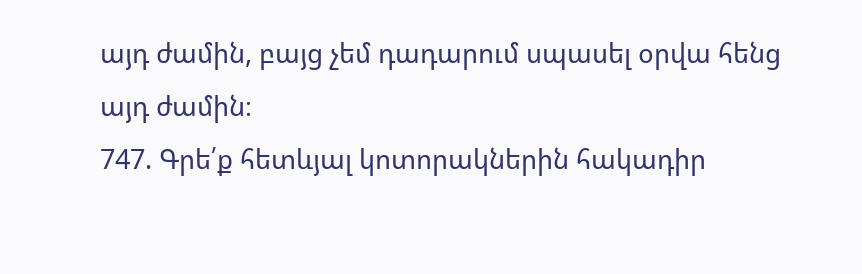այդ ժամին, բայց չեմ դադարում սպասել օրվա հենց այդ ժամին։
747. Գրե՛ք հետևյալ կոտորակներին հակադիր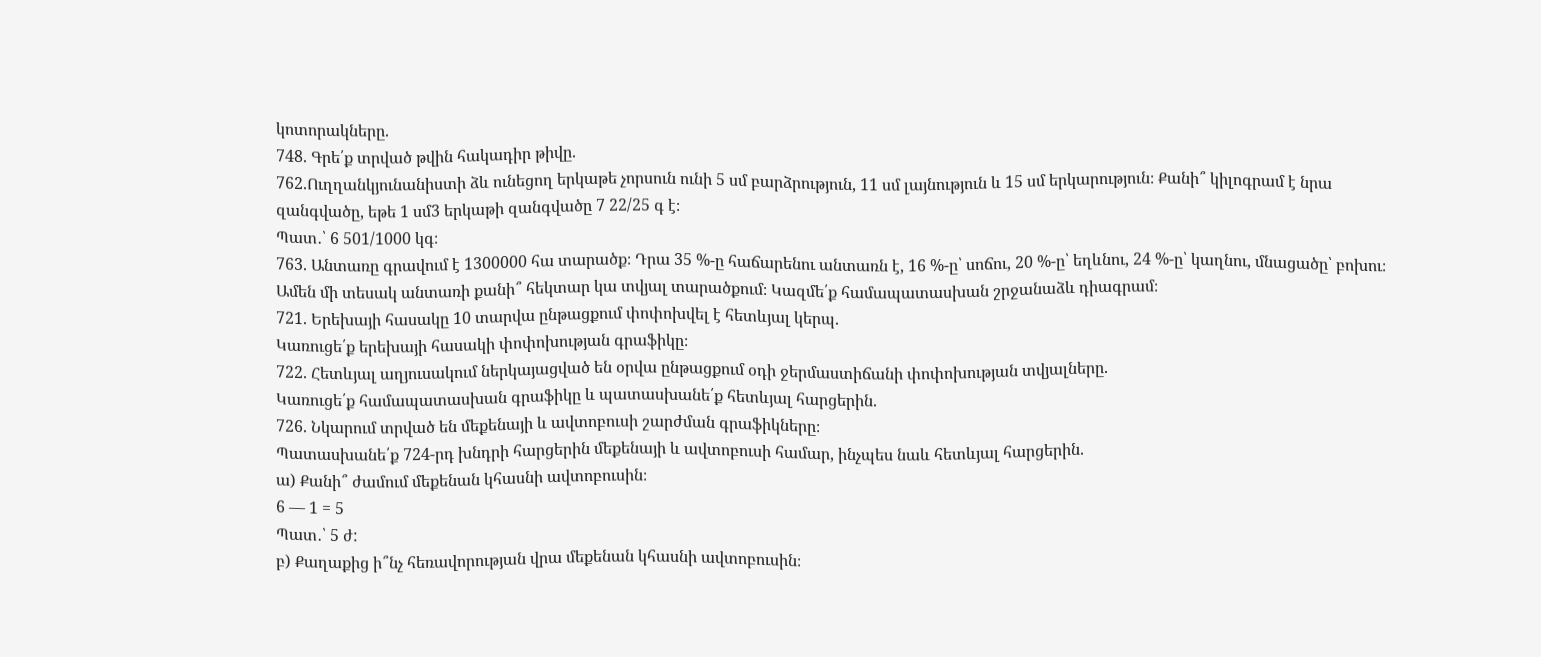կոտորակները.
748. Գրե՛ք տրված թվին հակադիր թիվը.
762.Ուղղանկյունանիստի ձև ունեցող երկաթե չորսուն ունի 5 սմ բարձրություն, 11 սմ լայնություն և 15 սմ երկարություն։ Քանի՞ կիլոգրամ է նրա զանգվածը, եթե 1 սմ3 երկաթի զանգվածը 7 22/25 գ է։
Պատ․՝ 6 501/1000 կգ։
763. Անտառը գրավում է 1300000 հա տարածք։ Դրա 35 %-ը հաճարենու անտառն է, 16 %-ը՝ սոճու, 20 %-ը՝ եղևնու, 24 %-ը՝ կաղնու, մնացածը՝ բոխու։ Ամեն մի տեսակ անտառի քանի՞ հեկտար կա տվյալ տարածքում։ Կազմե՛ք համապատասխան շրջանաձև դիագրամ։
721. Երեխայի հասակը 10 տարվա ընթացքում փոփոխվել է հետևյալ կերպ.
Կառուցե՛ք երեխայի հասակի փոփոխության գրաֆիկը։
722. Հետևյալ աղյուսակում ներկայացված են օրվա ընթացքում օդի ջերմաստիճանի փոփոխության տվյալները.
Կառուցե՛ք համապատասխան գրաֆիկը և պատասխանե՛ք հետևյալ հարցերին.
726. Նկարում տրված են մեքենայի և ավտոբուսի շարժման գրաֆիկները։
Պատասխանե՛ք 724-րդ խնդրի հարցերին մեքենայի և ավտոբուսի համար, ինչպես նաև հետևյալ հարցերին.
ա) Քանի՞ ժամում մեքենան կհասնի ավտոբուսին։
6 — 1 = 5
Պատ․՝ 5 ժ:
բ) Քաղաքից ի՞նչ հեռավորության վրա մեքենան կհասնի ավտոբուսին։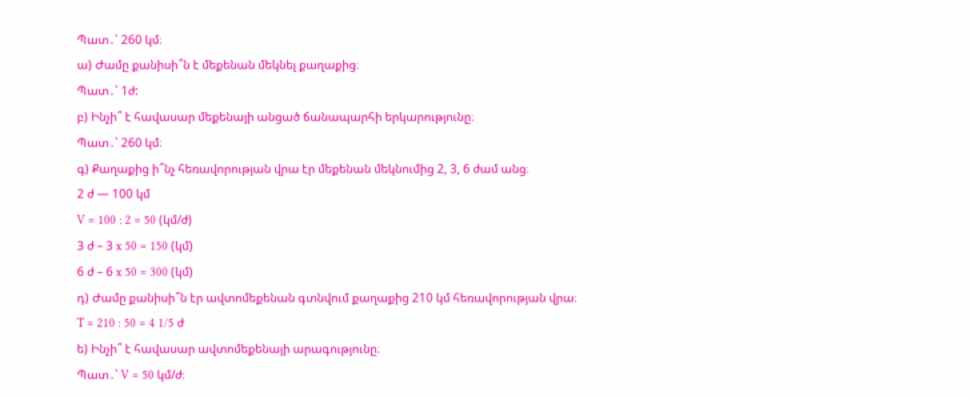Պատ․՝ 260 կմ։
ա) Ժամը քանիսի՞ն է մեքենան մեկնել քաղաքից։
Պատ․՝ 1ժ:
բ) Ինչի՞ է հավասար մեքենայի անցած ճանապարհի երկարությունը։
Պատ․՝ 260 կմ։
գ) Քաղաքից ի՞նչ հեռավորության վրա էր մեքենան մեկնումից 2, 3, 6 ժամ անց։
2 ժ — 100 կմ
V = 100 : 2 = 50 (կմ/ժ)
3 ժ – 3 x 50 = 150 (կմ)
6 ժ – 6 x 50 = 300 (կմ)
դ) Ժամը քանիսի՞ն էր ավտոմեքենան գտնվում քաղաքից 210 կմ հեռավորության վրա։
T = 210 : 50 = 4 1/5 ժ
ե) Ինչի՞ է հավասար ավտոմեքենայի արագությունը։
Պատ․՝ V = 50 կմ/ժ։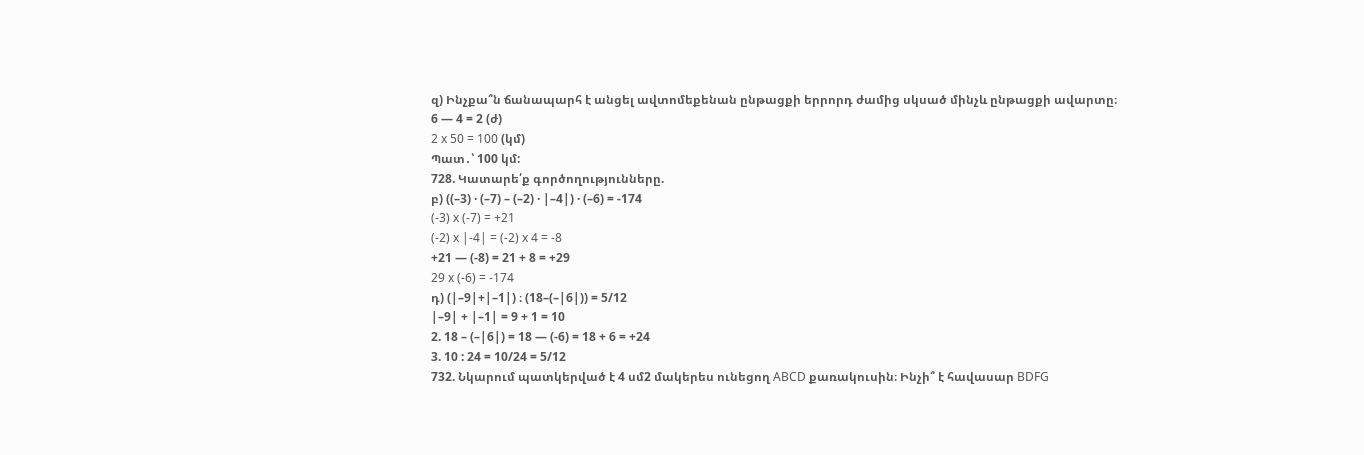զ) Ինչքա՞ն ճանապարհ է անցել ավտոմեքենան ընթացքի երրորդ ժամից սկսած մինչև ընթացքի ավարտը։
6 — 4 = 2 (ժ)
2 x 50 = 100 (կմ)
Պատ․՝ 100 կմ:
728. Կատարե՛ք գործողությունները.
բ) ((–3) · (–7) – (–2) · |–4|) · (–6) = -174
(-3) x (-7) = +21
(-2) x |-4| = (-2) x 4 = -8
+21 — (-8) = 21 + 8 = +29
29 x (-6) = -174
դ) (|–9|+|–1|) ։ (18–(–|6|)) = 5/12
|–9| + |–1| = 9 + 1 = 10
2. 18 – (–|6|) = 18 — (-6) = 18 + 6 = +24
3. 10 : 24 = 10/24 = 5/12
732. Նկարում պատկերված է 4 սմ2 մակերես ունեցող ABCD քառակուսին։ Ինչի՞ է հավասար BDFG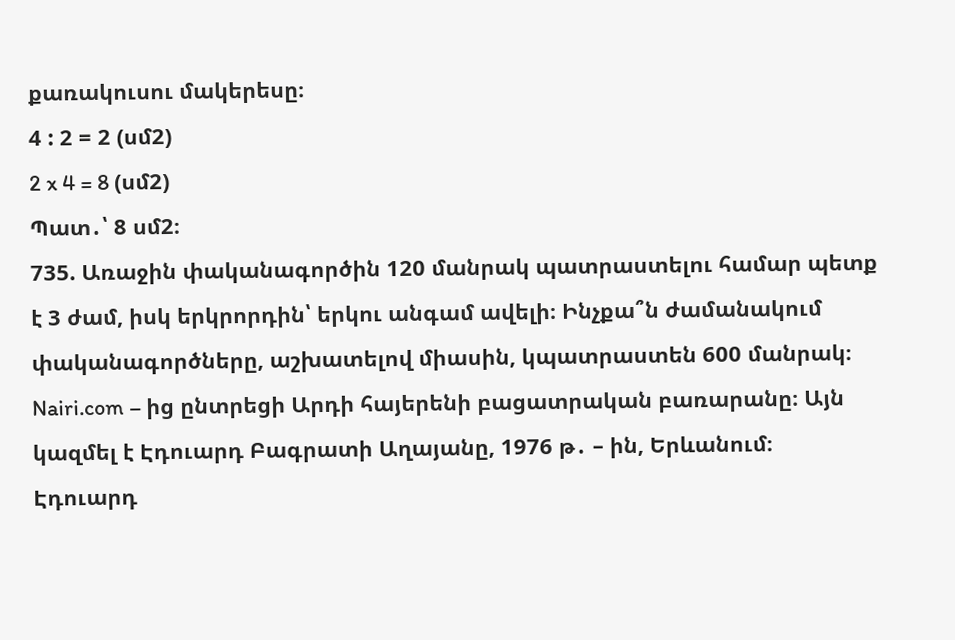քառակուսու մակերեսը։
4 : 2 = 2 (սմ2)
2 x 4 = 8 (սմ2)
Պատ․՝ 8 սմ2։
735. Առաջին փականագործին 120 մանրակ պատրաստելու համար պետք է 3 ժամ, իսկ երկրորդին՝ երկու անգամ ավելի։ Ինչքա՞ն ժամանակում փականագործները, աշխատելով միասին, կպատրաստեն 600 մանրակ։
Nairi.com – ից ընտրեցի Արդի հայերենի բացատրական բառարանը։ Այն կազմել է Էդուարդ Բագրատի Աղայանը, 1976 թ․ – ին, Երևանում։
Էդուարդ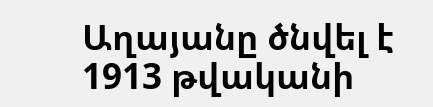Աղայանը ծնվել է 1913 թվականի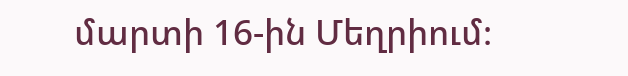մարտի 16-ին Մեղրիում։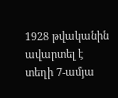1928 թվականին ավարտել է տեղի 7-ամյա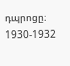դպրոցը։ 1930-1932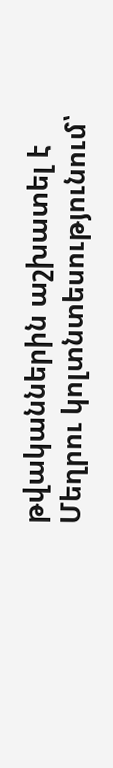թվականներին աշխատել է Մեղրու կոլտնտեսությունում՝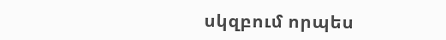սկզբում որպես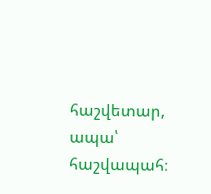հաշվետար, ապա՝ հաշվապահ։